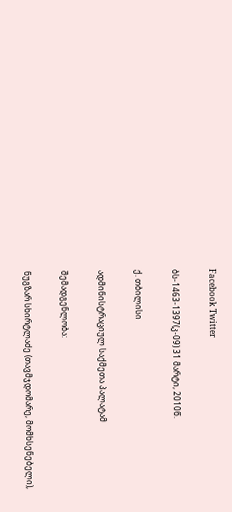Facebook Twitter

ბს-1463-1397(კ-09) 31 მარტი, 2010წ.

ქ. თბილისი

ადმინისტრაციულ საქმეთა პალატამ

შემადგენლობა:

ნუგზარ სხირტლაძე (თავმჯდომარე, მომხსენებელი),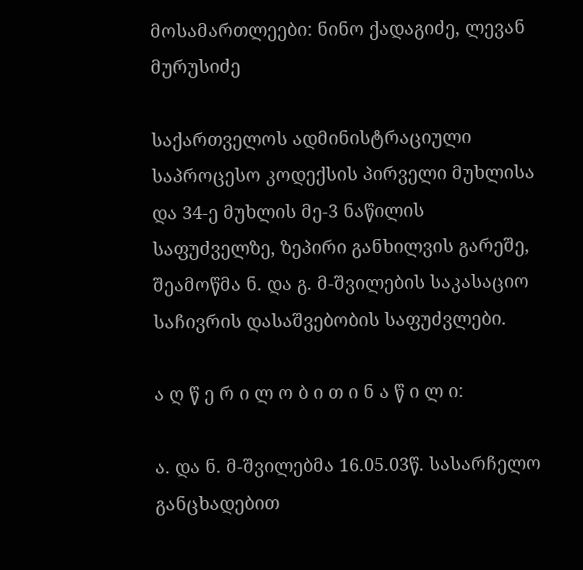მოსამართლეები: ნინო ქადაგიძე, ლევან მურუსიძე

საქართველოს ადმინისტრაციული საპროცესო კოდექსის პირველი მუხლისა და 34-ე მუხლის მე-3 ნაწილის საფუძველზე, ზეპირი განხილვის გარეშე, შეამოწმა ნ. და გ. მ-შვილების საკასაციო საჩივრის დასაშვებობის საფუძვლები.

ა ღ წ ე რ ი ლ ო ბ ი თ ი ნ ა წ ი ლ ი:

ა. და ნ. მ-შვილებმა 16.05.03წ. სასარჩელო განცხადებით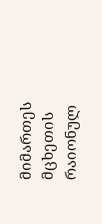მიმართეს მცხეთის რაიონულ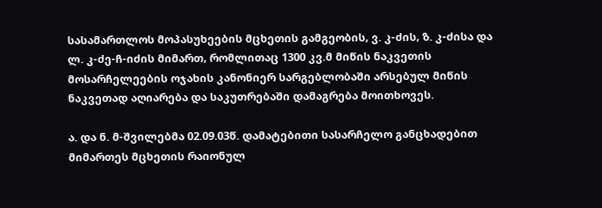სასამართლოს მოპასუხეების მცხეთის გამგეობის, ვ. კ-ძის, ზ. კ-ძისა და ლ. კ-ძე-ჩ-იძის მიმართ, რომლითაც 1300 კვ.მ მიწის ნაკვეთის მოსარჩელეების ოჯახის კანონიერ სარგებლობაში არსებულ მიწის ნაკვეთად აღიარება და საკუთრებაში დამაგრება მოითხოვეს.

ა. და ნ. მ-შვილებმა 02.09.03წ. დამატებითი სასარჩელო განცხადებით მიმართეს მცხეთის რაიონულ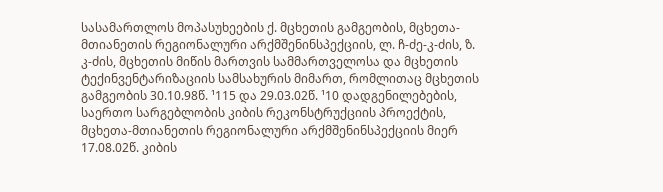სასამართლოს მოპასუხეების ქ. მცხეთის გამგეობის, მცხეთა-მთიანეთის რეგიონალური არქმშენინსპექციის, ლ. ჩ-ძე-კ-ძის, ზ. კ-ძის, მცხეთის მიწის მართვის სამმართველოსა და მცხეთის ტექინვენტარიზაციის სამსახურის მიმართ, რომლითაც მცხეთის გამგეობის 30.10.98წ. ¹115 და 29.03.02წ. ¹10 დადგენილებების, საერთო სარგებლობის კიბის რეკონსტრუქციის პროექტის, მცხეთა-მთიანეთის რეგიონალური არქმშენინსპექციის მიერ 17.08.02წ. კიბის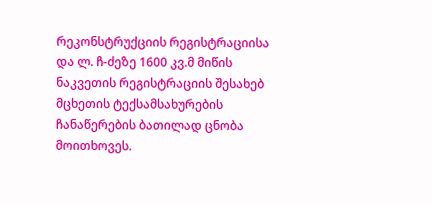რეკონსტრუქციის რეგისტრაციისა და ლ. ჩ-ძეზე 1600 კვ.მ მიწის ნაკვეთის რეგისტრაციის შესახებ მცხეთის ტექსამსახურების ჩანაწერების ბათილად ცნობა მოითხოვეს.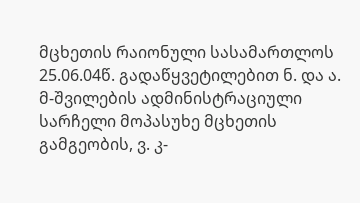მცხეთის რაიონული სასამართლოს 25.06.04წ. გადაწყვეტილებით ნ. და ა. მ-შვილების ადმინისტრაციული სარჩელი მოპასუხე მცხეთის გამგეობის, ვ. კ-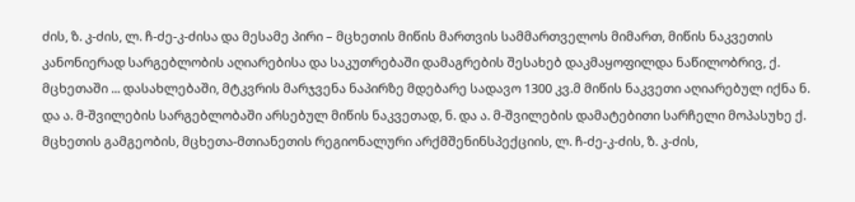ძის, ზ. კ-ძის, ლ. ჩ-ძე-კ-ძისა და მესამე პირი – მცხეთის მიწის მართვის სამმართველოს მიმართ, მიწის ნაკვეთის კანონიერად სარგებლობის აღიარებისა და საკუთრებაში დამაგრების შესახებ დაკმაყოფილდა ნაწილობრივ, ქ. მცხეთაში ... დასახლებაში, მტკვრის მარჯვენა ნაპირზე მდებარე სადავო 1300 კვ.მ მიწის ნაკვეთი აღიარებულ იქნა ნ. და ა. მ-შვილების სარგებლობაში არსებულ მიწის ნაკვეთად, ნ. და ა. მ-შვილების დამატებითი სარჩელი მოპასუხე ქ. მცხეთის გამგეობის, მცხეთა-მთიანეთის რეგიონალური არქმშენინსპექციის, ლ. ჩ-ძე-კ-ძის, ზ. კ-ძის,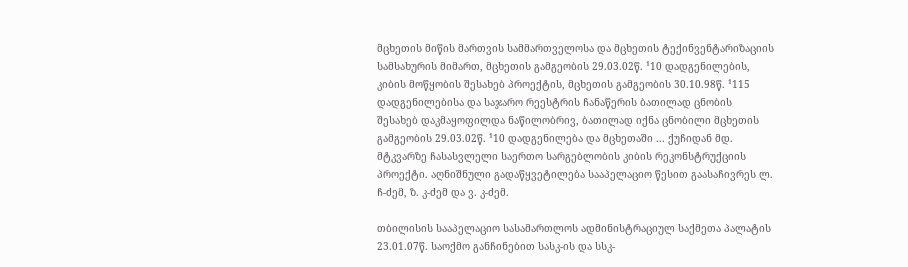მცხეთის მიწის მართვის სამმართველოსა და მცხეთის ტექინვენტარიზაციის სამსახურის მიმართ, მცხეთის გამგეობის 29.03.02წ. ¹10 დადგენილების, კიბის მოწყობის შესახებ პროექტის, მცხეთის გამგეობის 30.10.98წ. ¹115 დადგენილებისა და საჯარო რეესტრის ჩანაწერის ბათილად ცნობის შესახებ დაკმაყოფილდა ნაწილობრივ, ბათილად იქნა ცნობილი მცხეთის გამგეობის 29.03.02წ. ¹10 დადგენილება და მცხეთაში ... ქუჩიდან მდ. მტკვარზე ჩასასვლელი საერთო სარგებლობის კიბის რეკონსტრუქციის პროექტი. აღნიშნული გადაწყვეტილება სააპელაციო წესით გაასაჩივრეს ლ. ჩ-ძემ, ზ. კ-ძემ და ვ. კ-ძემ.

თბილისის სააპელაციო სასამართლოს ადმინისტრაციულ საქმეთა პალატის 23.01.07წ. საოქმო განჩინებით სასკ-ის და სსკ-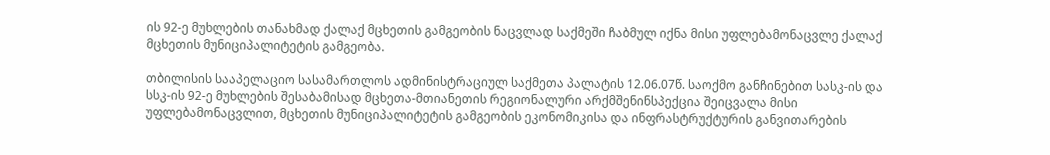ის 92-ე მუხლების თანახმად ქალაქ მცხეთის გამგეობის ნაცვლად საქმეში ჩაბმულ იქნა მისი უფლებამონაცვლე ქალაქ მცხეთის მუნიციპალიტეტის გამგეობა.

თბილისის სააპელაციო სასამართლოს ადმინისტრაციულ საქმეთა პალატის 12.06.07წ. საოქმო განჩინებით სასკ-ის და სსკ-ის 92-ე მუხლების შესაბამისად მცხეთა-მთიანეთის რეგიონალური არქმშენინსპექცია შეიცვალა მისი უფლებამონაცვლით, მცხეთის მუნიციპალიტეტის გამგეობის ეკონომიკისა და ინფრასტრუქტურის განვითარების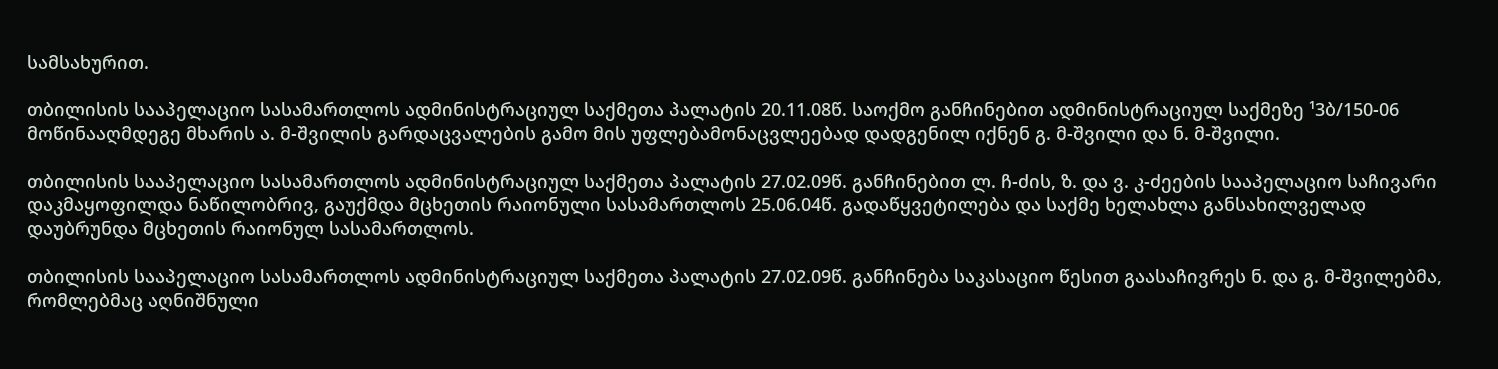სამსახურით.

თბილისის სააპელაციო სასამართლოს ადმინისტრაციულ საქმეთა პალატის 20.11.08წ. საოქმო განჩინებით ადმინისტრაციულ საქმეზე ¹3ბ/150-06 მოწინააღმდეგე მხარის ა. მ-შვილის გარდაცვალების გამო მის უფლებამონაცვლეებად დადგენილ იქნენ გ. მ-შვილი და ნ. მ-შვილი.

თბილისის სააპელაციო სასამართლოს ადმინისტრაციულ საქმეთა პალატის 27.02.09წ. განჩინებით ლ. ჩ-ძის, ზ. და ვ. კ-ძეების სააპელაციო საჩივარი დაკმაყოფილდა ნაწილობრივ, გაუქმდა მცხეთის რაიონული სასამართლოს 25.06.04წ. გადაწყვეტილება და საქმე ხელახლა განსახილველად დაუბრუნდა მცხეთის რაიონულ სასამართლოს.

თბილისის სააპელაციო სასამართლოს ადმინისტრაციულ საქმეთა პალატის 27.02.09წ. განჩინება საკასაციო წესით გაასაჩივრეს ნ. და გ. მ-შვილებმა, რომლებმაც აღნიშნული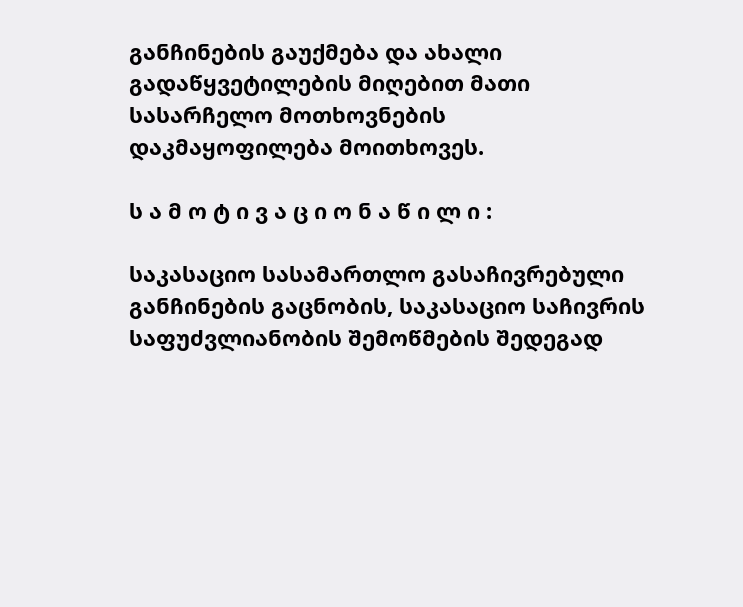განჩინების გაუქმება და ახალი გადაწყვეტილების მიღებით მათი სასარჩელო მოთხოვნების დაკმაყოფილება მოითხოვეს.

ს ა მ ო ტ ი ვ ა ც ი ო ნ ა წ ი ლ ი :

საკასაციო სასამართლო გასაჩივრებული განჩინების გაცნობის, საკასაციო საჩივრის საფუძვლიანობის შემოწმების შედეგად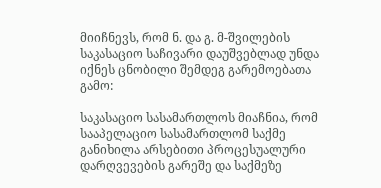მიიჩნევს, რომ ნ. და გ. მ-შვილების საკასაციო საჩივარი დაუშვებლად უნდა იქნეს ცნობილი შემდეგ გარემოებათა გამო:

საკასაციო სასამართლოს მიაჩნია, რომ სააპელაციო სასამართლომ საქმე განიხილა არსებითი პროცესუალური დარღვევების გარეშე და საქმეზე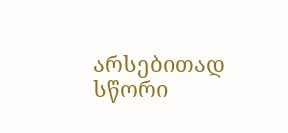არსებითად სწორი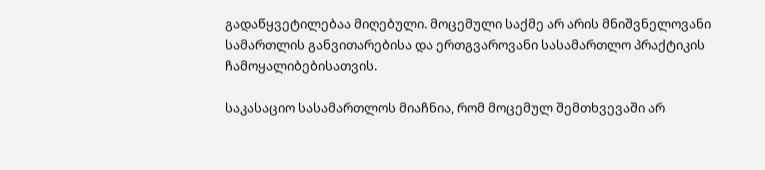გადაწყვეტილებაა მიღებული. მოცემული საქმე არ არის მნიშვნელოვანი სამართლის განვითარებისა და ერთგვაროვანი სასამართლო პრაქტიკის ჩამოყალიბებისათვის.

საკასაციო სასამართლოს მიაჩნია, რომ მოცემულ შემთხვევაში არ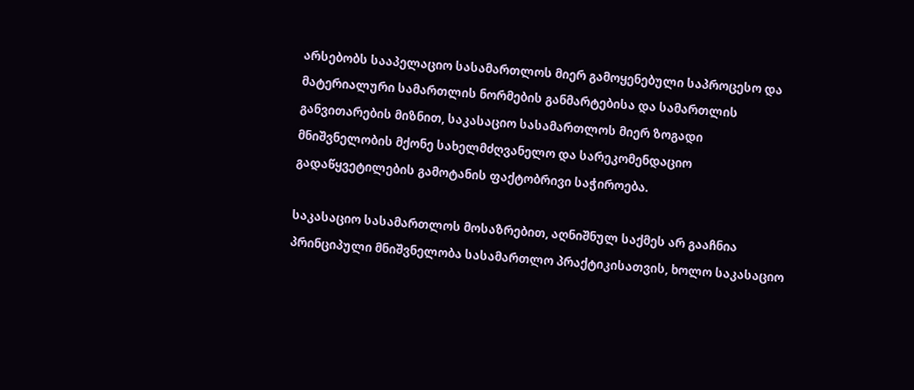არსებობს სააპელაციო სასამართლოს მიერ გამოყენებული საპროცესო და მატერიალური სამართლის ნორმების განმარტებისა და სამართლის განვითარების მიზნით, საკასაციო სასამართლოს მიერ ზოგადი მნიშვნელობის მქონე სახელმძღვანელო და სარეკომენდაციო გადაწყვეტილების გამოტანის ფაქტობრივი საჭიროება.

საკასაციო სასამართლოს მოსაზრებით, აღნიშნულ საქმეს არ გააჩნია პრინციპული მნიშვნელობა სასამართლო პრაქტიკისათვის, ხოლო საკასაციო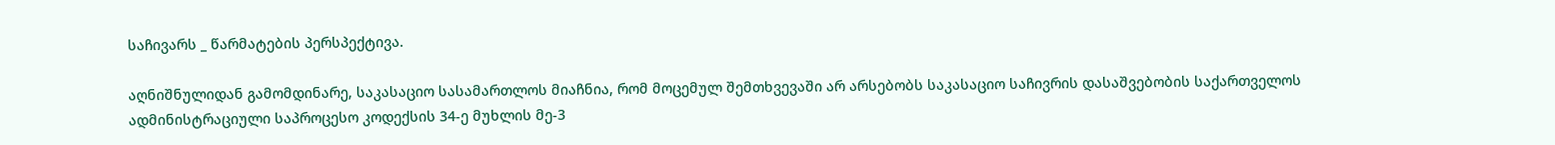საჩივარს _ წარმატების პერსპექტივა.

აღნიშნულიდან გამომდინარე, საკასაციო სასამართლოს მიაჩნია, რომ მოცემულ შემთხვევაში არ არსებობს საკასაციო საჩივრის დასაშვებობის საქართველოს ადმინისტრაციული საპროცესო კოდექსის 34-ე მუხლის მე-3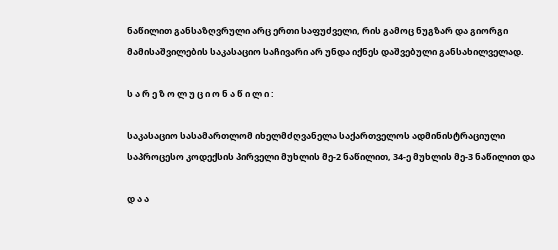ნაწილით განსაზღვრული არც ერთი საფუძველი, რის გამოც ნუგზარ და გიორგი მამისაშვილების საკასაციო საჩივარი არ უნდა იქნეს დაშვებული განსახილველად.

ს ა რ ე ზ ო ლ უ ც ი ო ნ ა წ ი ლ ი :

საკასაციო სასამართლომ იხელმძღვანელა საქართველოს ადმინისტრაციული საპროცესო კოდექსის პირველი მუხლის მე-2 ნაწილით, 34-ე მუხლის მე-3 ნაწილით და

დ ა ა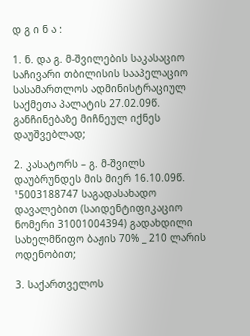დ გ ი ნ ა :

1. ნ. და გ. მ-შვილების საკასაციო საჩივარი თბილისის სააპელაციო სასამართლოს ადმინისტრაციულ საქმეთა პალატის 27.02.09წ. განჩინებაზე მიჩნეულ იქნეს დაუშვებლად;

2. კასატორს – გ. მ-შვილს დაუბრუნდეს მის მიერ 16.10.09წ. ¹5003188747 საგადასახადო დავალებით (საიდენტიფიკაციო ნომერი 31001004394) გადახდილი სახელმწიფო ბაჟის 70% _ 210 ლარის ოდენობით;

3. საქართველოს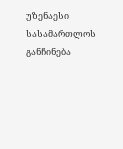უზენაესი სასამართლოს განჩინება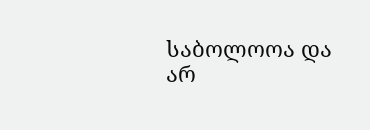საბოლოოა და არ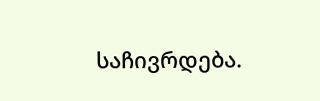საჩივრდება.